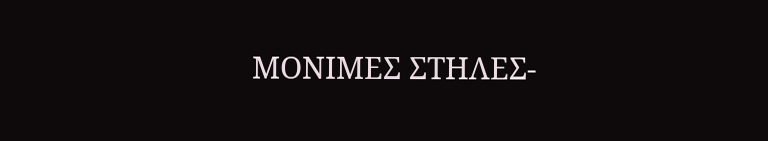ΜΟΝΙΜΕΣ ΣΤΗΛΕΣ-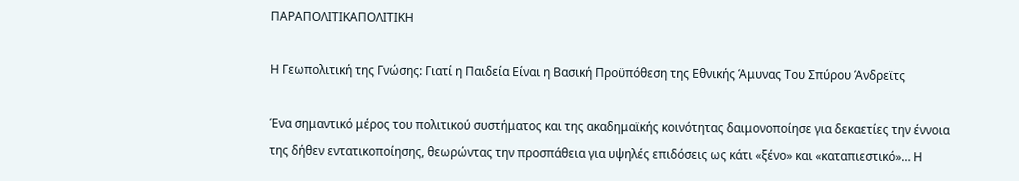ΠΑΡΑΠΟΛΙΤΙΚΑΠΟΛΙΤΙΚΗ

Η Γεωπολιτική της Γνώσης: Γιατί η Παιδεία Είναι η Βασική Προϋπόθεση της Εθνικής Άμυνας Του Σπύρου Άνδρεϊτς

Ένα σημαντικό μέρος του πολιτικού συστήματος και της ακαδημαϊκής κοινότητας δαιμονοποίησε για δεκαετίες την έννοια της δήθεν εντατικοποίησης, θεωρώντας την προσπάθεια για υψηλές επιδόσεις ως κάτι «ξένο» και «καταπιεστικό»… Η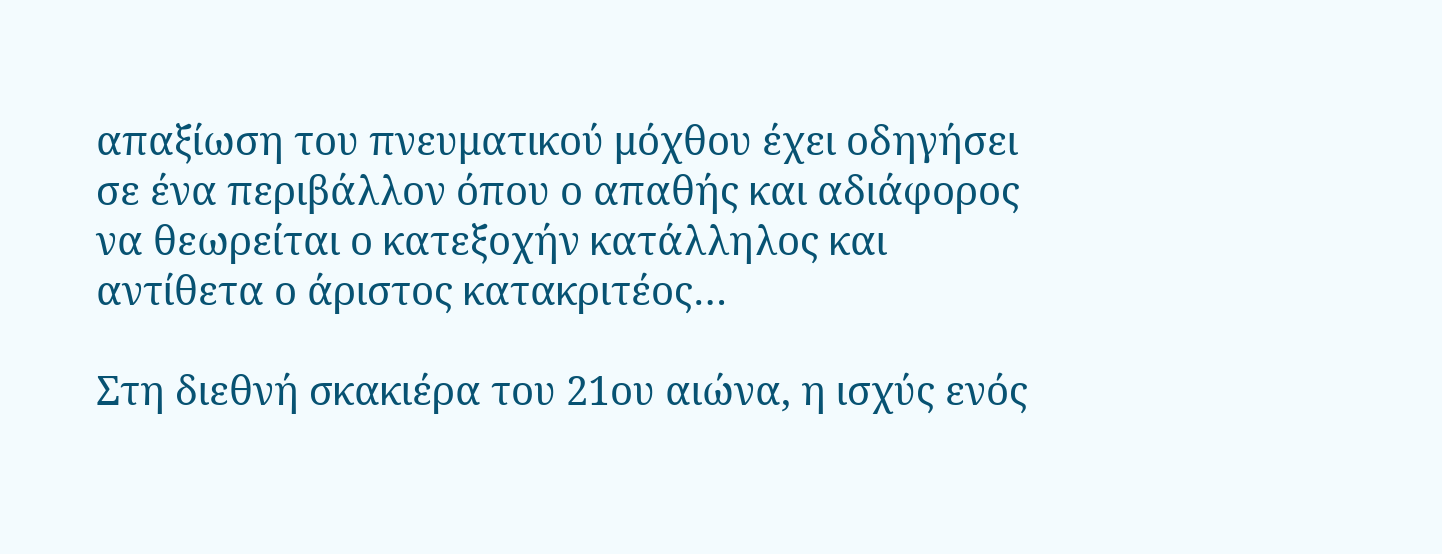απαξίωση του πνευματικού μόχθου έχει οδηγήσει σε ένα περιβάλλον όπου ο απαθής και αδιάφορος να θεωρείται ο κατεξοχήν κατάλληλος και αντίθετα ο άριστος κατακριτέος…

Στη διεθνή σκακιέρα του 21ου αιώνα, η ισχύς ενός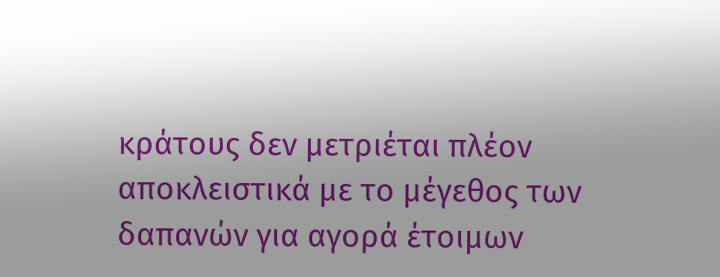κράτους δεν μετριέται πλέον αποκλειστικά με το μέγεθος των δαπανών για αγορά έτοιμων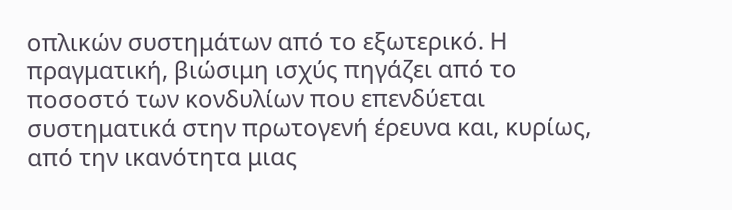οπλικών συστημάτων από το εξωτερικό. Η πραγματική, βιώσιμη ισχύς πηγάζει από το ποσοστό των κονδυλίων που επενδύεται συστηματικά στην πρωτογενή έρευνα και, κυρίως, από την ικανότητα μιας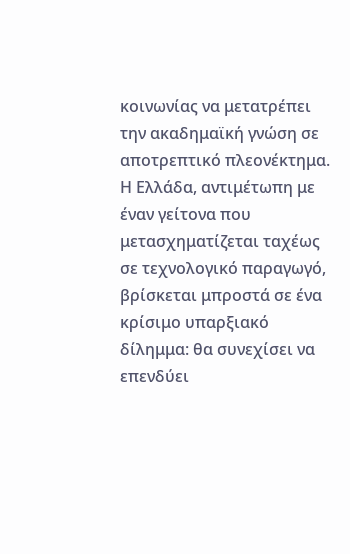κοινωνίας να μετατρέπει την ακαδημαϊκή γνώση σε αποτρεπτικό πλεονέκτημα. Η Ελλάδα, αντιμέτωπη με έναν γείτονα που μετασχηματίζεται ταχέως σε τεχνολογικό παραγωγό, βρίσκεται μπροστά σε ένα κρίσιμο υπαρξιακό δίλημμα: θα συνεχίσει να επενδύει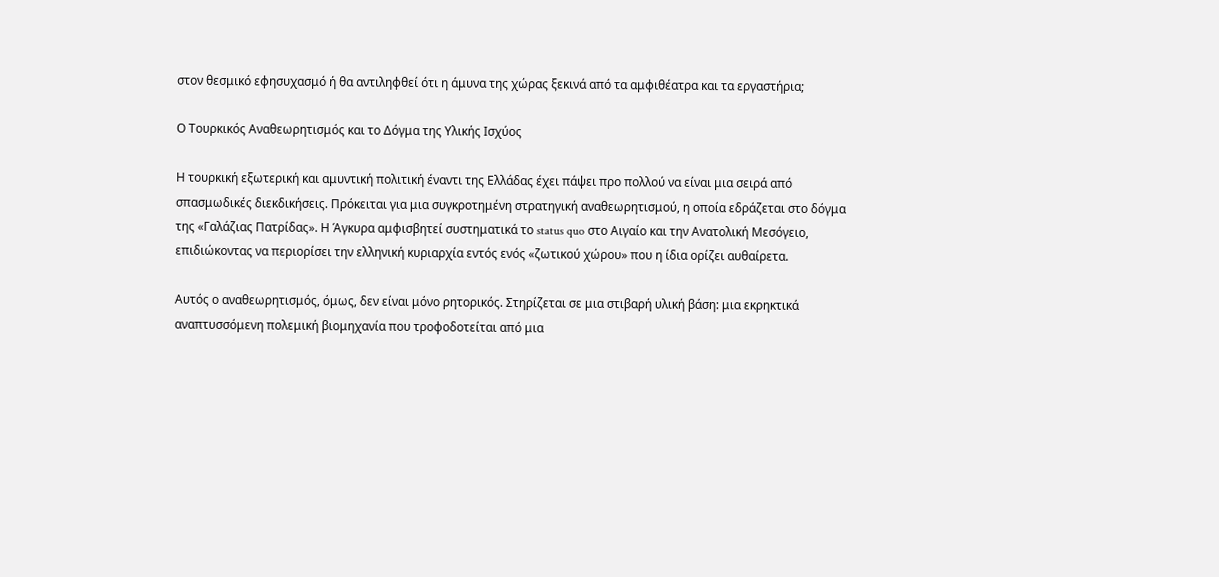στον θεσμικό εφησυχασμό ή θα αντιληφθεί ότι η άμυνα της χώρας ξεκινά από τα αμφιθέατρα και τα εργαστήρια;

Ο Τουρκικός Αναθεωρητισμός και το Δόγμα της Υλικής Ισχύος

Η τουρκική εξωτερική και αμυντική πολιτική έναντι της Ελλάδας έχει πάψει προ πολλού να είναι μια σειρά από σπασμωδικές διεκδικήσεις. Πρόκειται για μια συγκροτημένη στρατηγική αναθεωρητισμού, η οποία εδράζεται στο δόγμα της «Γαλάζιας Πατρίδας». Η Άγκυρα αμφισβητεί συστηματικά το status quo στο Αιγαίο και την Ανατολική Μεσόγειο, επιδιώκοντας να περιορίσει την ελληνική κυριαρχία εντός ενός «ζωτικού χώρου» που η ίδια ορίζει αυθαίρετα.

Αυτός ο αναθεωρητισμός, όμως, δεν είναι μόνο ρητορικός. Στηρίζεται σε μια στιβαρή υλική βάση: μια εκρηκτικά αναπτυσσόμενη πολεμική βιομηχανία που τροφοδοτείται από μια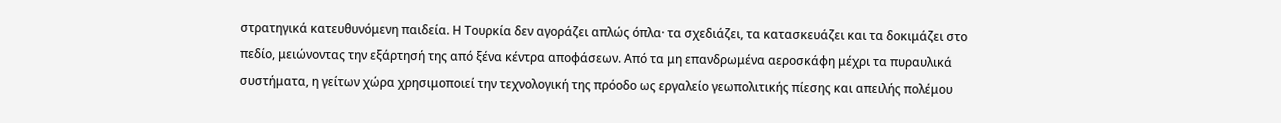στρατηγικά κατευθυνόμενη παιδεία. Η Τουρκία δεν αγοράζει απλώς όπλα· τα σχεδιάζει, τα κατασκευάζει και τα δοκιμάζει στο πεδίο, μειώνοντας την εξάρτησή της από ξένα κέντρα αποφάσεων. Από τα μη επανδρωμένα αεροσκάφη μέχρι τα πυραυλικά συστήματα, η γείτων χώρα χρησιμοποιεί την τεχνολογική της πρόοδο ως εργαλείο γεωπολιτικής πίεσης και απειλής πολέμου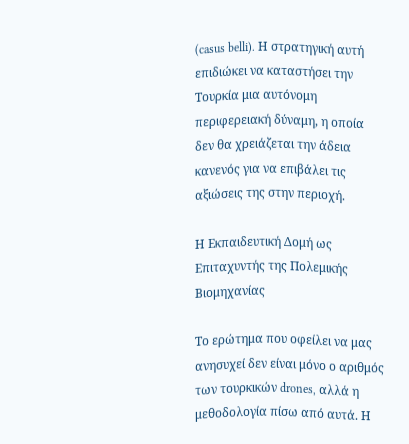(casus belli). Η στρατηγική αυτή επιδιώκει να καταστήσει την Τουρκία μια αυτόνομη περιφερειακή δύναμη, η οποία δεν θα χρειάζεται την άδεια κανενός για να επιβάλει τις αξιώσεις της στην περιοχή.

Η Εκπαιδευτική Δομή ως Επιταχυντής της Πολεμικής Βιομηχανίας

Το ερώτημα που οφείλει να μας ανησυχεί δεν είναι μόνο ο αριθμός των τουρκικών drones, αλλά η μεθοδολογία πίσω από αυτά. Η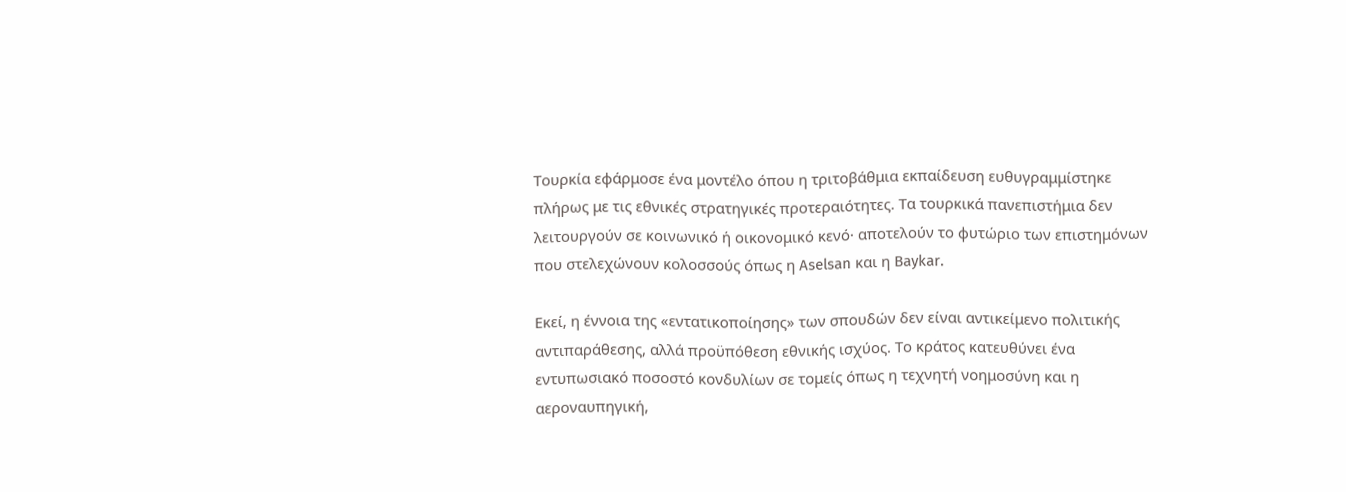Τουρκία εφάρμοσε ένα μοντέλο όπου η τριτοβάθμια εκπαίδευση ευθυγραμμίστηκε πλήρως με τις εθνικές στρατηγικές προτεραιότητες. Τα τουρκικά πανεπιστήμια δεν λειτουργούν σε κοινωνικό ή οικονομικό κενό· αποτελούν το φυτώριο των επιστημόνων που στελεχώνουν κολοσσούς όπως η Aselsan και η Baykar.

Εκεί, η έννοια της «εντατικοποίησης» των σπουδών δεν είναι αντικείμενο πολιτικής αντιπαράθεσης, αλλά προϋπόθεση εθνικής ισχύος. Το κράτος κατευθύνει ένα εντυπωσιακό ποσοστό κονδυλίων σε τομείς όπως η τεχνητή νοημοσύνη και η αεροναυπηγική,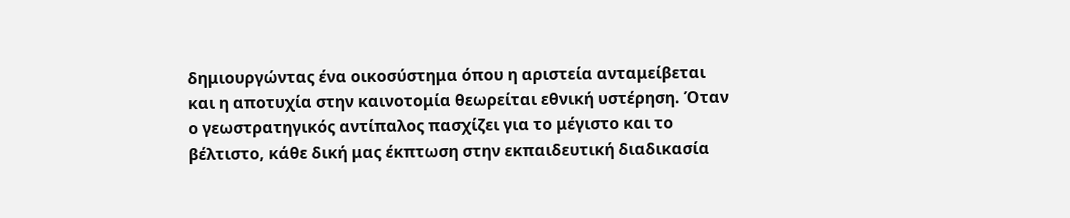δημιουργώντας ένα οικοσύστημα όπου η αριστεία ανταμείβεται και η αποτυχία στην καινοτομία θεωρείται εθνική υστέρηση. Όταν ο γεωστρατηγικός αντίπαλος πασχίζει για το μέγιστο και το βέλτιστο, κάθε δική μας έκπτωση στην εκπαιδευτική διαδικασία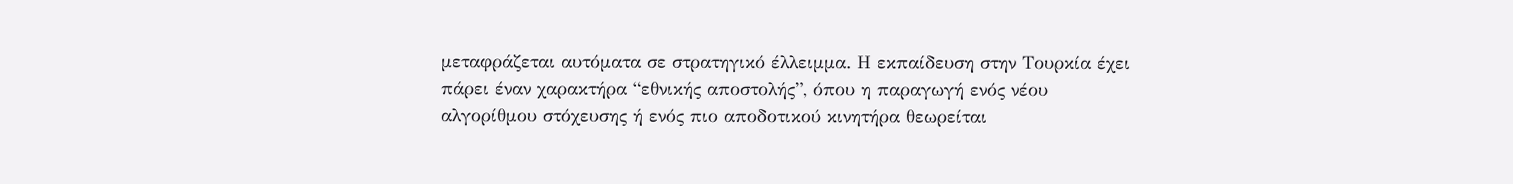μεταφράζεται αυτόματα σε στρατηγικό έλλειμμα. Η εκπαίδευση στην Τουρκία έχει πάρει έναν χαρακτήρα “εθνικής αποστολής”, όπου η παραγωγή ενός νέου αλγορίθμου στόχευσης ή ενός πιο αποδοτικού κινητήρα θεωρείται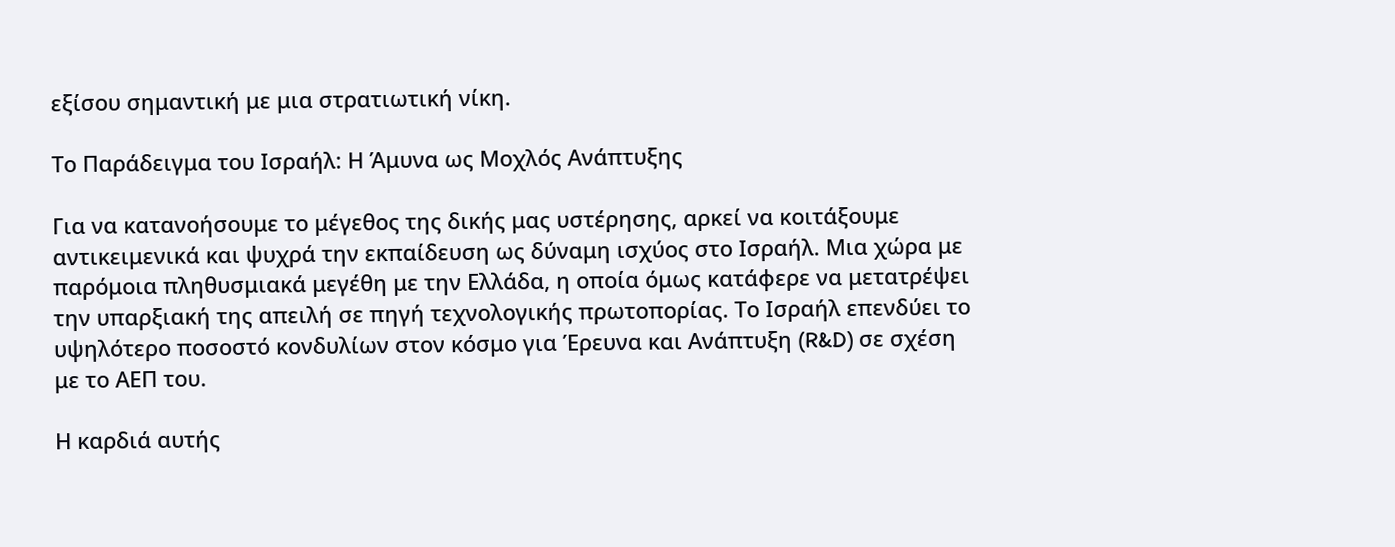εξίσου σημαντική με μια στρατιωτική νίκη.

Το Παράδειγμα του Ισραήλ: Η Άμυνα ως Μοχλός Ανάπτυξης

Για να κατανοήσουμε το μέγεθος της δικής μας υστέρησης, αρκεί να κοιτάξουμε αντικειμενικά και ψυχρά την εκπαίδευση ως δύναμη ισχύος στο Ισραήλ. Μια χώρα με παρόμοια πληθυσμιακά μεγέθη με την Ελλάδα, η οποία όμως κατάφερε να μετατρέψει την υπαρξιακή της απειλή σε πηγή τεχνολογικής πρωτοπορίας. Το Ισραήλ επενδύει το υψηλότερο ποσοστό κονδυλίων στον κόσμο για Έρευνα και Ανάπτυξη (R&D) σε σχέση με το ΑΕΠ του.

Η καρδιά αυτής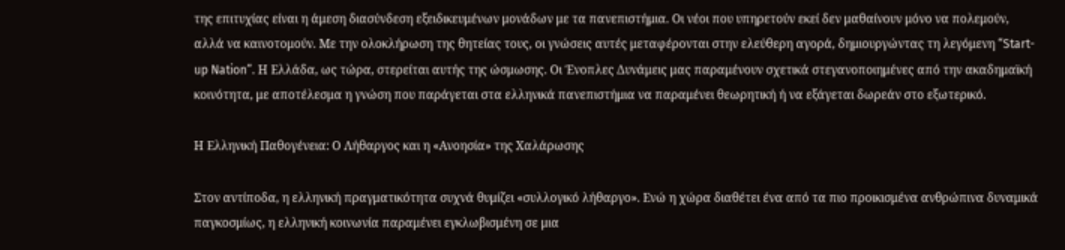της επιτυχίας είναι η άμεση διασύνδεση εξειδικευμένων μονάδων με τα πανεπιστήμια. Οι νέοι που υπηρετούν εκεί δεν μαθαίνουν μόνο να πολεμούν, αλλά να καινοτομούν. Με την ολοκλήρωση της θητείας τους, οι γνώσεις αυτές μεταφέρονται στην ελεύθερη αγορά, δημιουργώντας τη λεγόμενη “Start-up Nation”. Η Ελλάδα, ως τώρα, στερείται αυτής της ώσμωσης. Οι Ένοπλες Δυνάμεις μας παραμένουν σχετικά στεγανοποιημένες από την ακαδημαϊκή κοινότητα, με αποτέλεσμα η γνώση που παράγεται στα ελληνικά πανεπιστήμια να παραμένει θεωρητική ή να εξάγεται δωρεάν στο εξωτερικό.

Η Ελληνική Παθογένεια: Ο Λήθαργος και η «Ανοησία» της Χαλάρωσης

Στον αντίποδα, η ελληνική πραγματικότητα συχνά θυμίζει «συλλογικό λήθαργο». Ενώ η χώρα διαθέτει ένα από τα πιο προικισμένα ανθρώπινα δυναμικά παγκοσμίως, η ελληνική κοινωνία παραμένει εγκλωβισμένη σε μια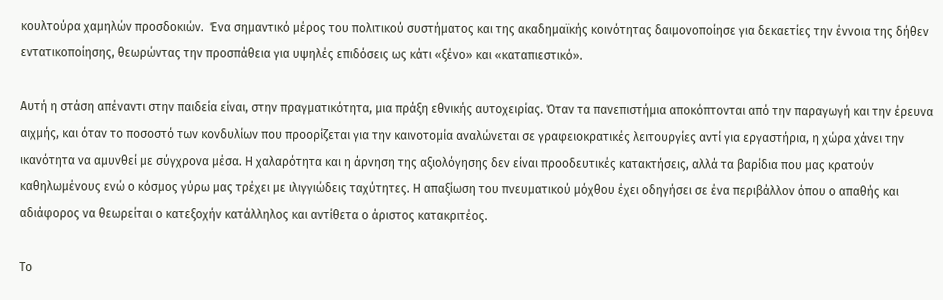κουλτούρα χαμηλών προσδοκιών.  Ένα σημαντικό μέρος του πολιτικού συστήματος και της ακαδημαϊκής κοινότητας δαιμονοποίησε για δεκαετίες την έννοια της δήθεν εντατικοποίησης, θεωρώντας την προσπάθεια για υψηλές επιδόσεις ως κάτι «ξένο» και «καταπιεστικό».

Αυτή η στάση απέναντι στην παιδεία είναι, στην πραγματικότητα, μια πράξη εθνικής αυτοχειρίας. Όταν τα πανεπιστήμια αποκόπτονται από την παραγωγή και την έρευνα αιχμής, και όταν το ποσοστό των κονδυλίων που προορίζεται για την καινοτομία αναλώνεται σε γραφειοκρατικές λειτουργίες αντί για εργαστήρια, η χώρα χάνει την ικανότητα να αμυνθεί με σύγχρονα μέσα. Η χαλαρότητα και η άρνηση της αξιολόγησης δεν είναι προοδευτικές κατακτήσεις, αλλά τα βαρίδια που μας κρατούν καθηλωμένους ενώ ο κόσμος γύρω μας τρέχει με ιλιγγιώδεις ταχύτητες. Η απαξίωση του πνευματικού μόχθου έχει οδηγήσει σε ένα περιβάλλον όπου ο απαθής και αδιάφορος να θεωρείται ο κατεξοχήν κατάλληλος και αντίθετα ο άριστος κατακριτέος.

Το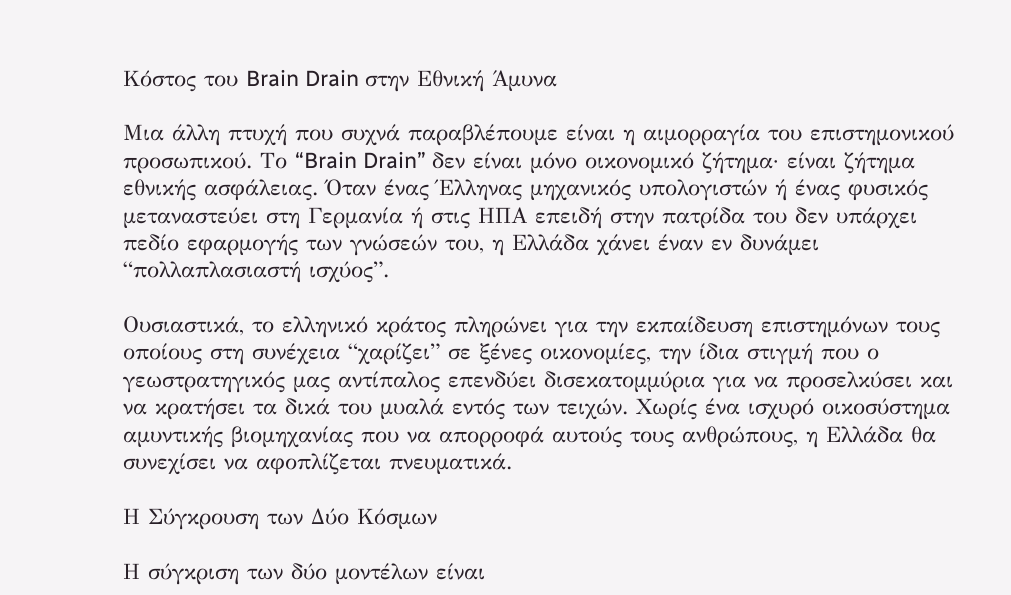Κόστος του Brain Drain στην Εθνική Άμυνα

Μια άλλη πτυχή που συχνά παραβλέπουμε είναι η αιμορραγία του επιστημονικού προσωπικού. Το “Brain Drain” δεν είναι μόνο οικονομικό ζήτημα· είναι ζήτημα εθνικής ασφάλειας. Όταν ένας Έλληνας μηχανικός υπολογιστών ή ένας φυσικός μεταναστεύει στη Γερμανία ή στις ΗΠΑ επειδή στην πατρίδα του δεν υπάρχει πεδίο εφαρμογής των γνώσεών του, η Ελλάδα χάνει έναν εν δυνάμει “πολλαπλασιαστή ισχύος”.

Ουσιαστικά, το ελληνικό κράτος πληρώνει για την εκπαίδευση επιστημόνων τους οποίους στη συνέχεια “χαρίζει” σε ξένες οικονομίες, την ίδια στιγμή που ο γεωστρατηγικός μας αντίπαλος επενδύει δισεκατομμύρια για να προσελκύσει και να κρατήσει τα δικά του μυαλά εντός των τειχών. Χωρίς ένα ισχυρό οικοσύστημα αμυντικής βιομηχανίας που να απορροφά αυτούς τους ανθρώπους, η Ελλάδα θα συνεχίσει να αφοπλίζεται πνευματικά.

Η Σύγκρουση των Δύο Κόσμων

Η σύγκριση των δύο μοντέλων είναι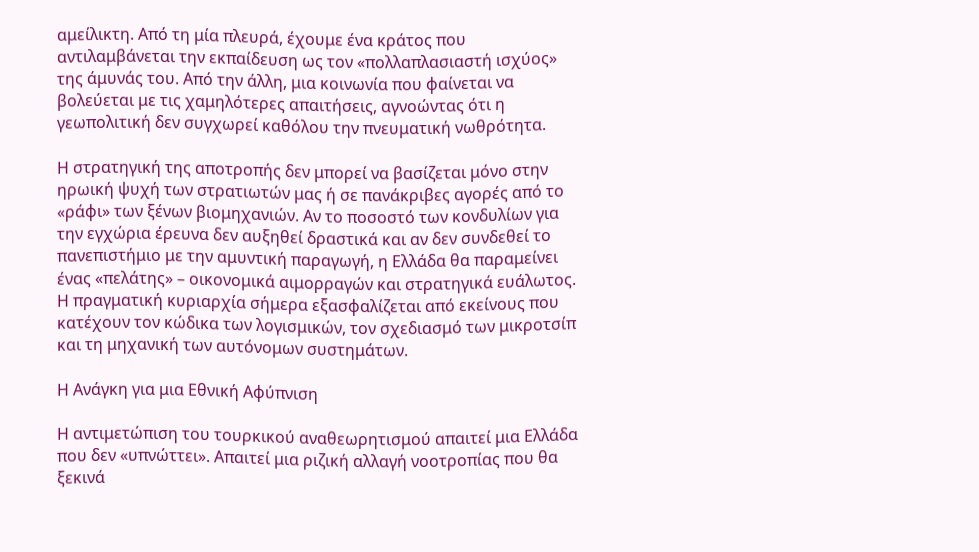αμείλικτη. Από τη μία πλευρά, έχουμε ένα κράτος που αντιλαμβάνεται την εκπαίδευση ως τον «πολλαπλασιαστή ισχύος» της άμυνάς του. Από την άλλη, μια κοινωνία που φαίνεται να βολεύεται με τις χαμηλότερες απαιτήσεις, αγνοώντας ότι η γεωπολιτική δεν συγχωρεί καθόλου την πνευματική νωθρότητα.

Η στρατηγική της αποτροπής δεν μπορεί να βασίζεται μόνο στην ηρωική ψυχή των στρατιωτών μας ή σε πανάκριβες αγορές από το «ράφι» των ξένων βιομηχανιών. Αν το ποσοστό των κονδυλίων για την εγχώρια έρευνα δεν αυξηθεί δραστικά και αν δεν συνδεθεί το πανεπιστήμιο με την αμυντική παραγωγή, η Ελλάδα θα παραμείνει ένας «πελάτης» – οικονομικά αιμορραγών και στρατηγικά ευάλωτος. Η πραγματική κυριαρχία σήμερα εξασφαλίζεται από εκείνους που κατέχουν τον κώδικα των λογισμικών, τον σχεδιασμό των μικροτσίπ και τη μηχανική των αυτόνομων συστημάτων.

Η Ανάγκη για μια Εθνική Αφύπνιση

Η αντιμετώπιση του τουρκικού αναθεωρητισμού απαιτεί μια Ελλάδα που δεν «υπνώττει». Απαιτεί μια ριζική αλλαγή νοοτροπίας που θα ξεκινά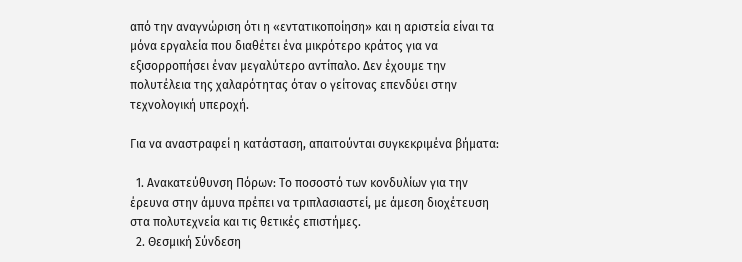από την αναγνώριση ότι η «εντατικοποίηση» και η αριστεία είναι τα μόνα εργαλεία που διαθέτει ένα μικρότερο κράτος για να εξισορροπήσει έναν μεγαλύτερο αντίπαλο. Δεν έχουμε την πολυτέλεια της χαλαρότητας όταν ο γείτονας επενδύει στην τεχνολογική υπεροχή.

Για να αναστραφεί η κατάσταση, απαιτούνται συγκεκριμένα βήματα:

  1. Ανακατεύθυνση Πόρων: Το ποσοστό των κονδυλίων για την έρευνα στην άμυνα πρέπει να τριπλασιαστεί, με άμεση διοχέτευση στα πολυτεχνεία και τις θετικές επιστήμες.
  2. Θεσμική Σύνδεση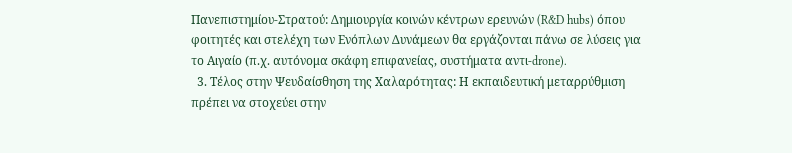Πανεπιστημίου-Στρατού: Δημιουργία κοινών κέντρων ερευνών (R&D hubs) όπου φοιτητές και στελέχη των Ενόπλων Δυνάμεων θα εργάζονται πάνω σε λύσεις για το Αιγαίο (π.χ. αυτόνομα σκάφη επιφανείας, συστήματα αντι-drone).
  3. Τέλος στην Ψευδαίσθηση της Χαλαρότητας: Η εκπαιδευτική μεταρρύθμιση πρέπει να στοχεύει στην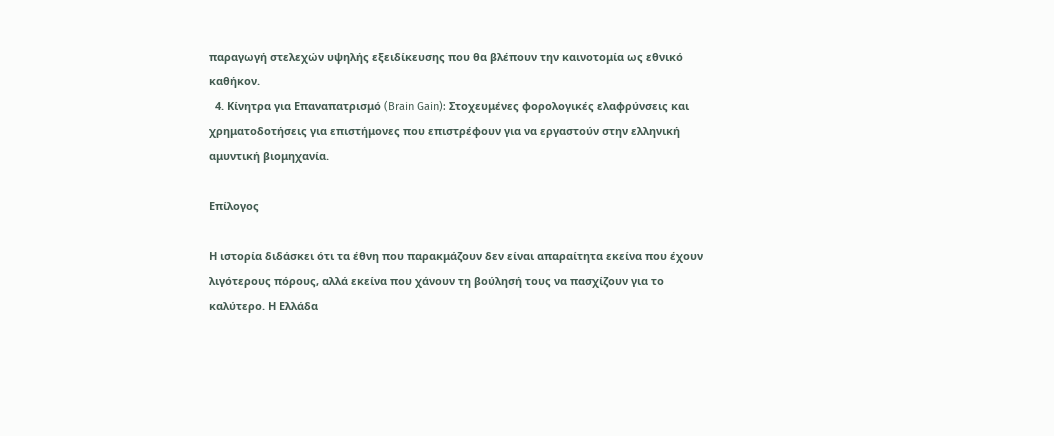παραγωγή στελεχών υψηλής εξειδίκευσης που θα βλέπουν την καινοτομία ως εθνικό καθήκον.
  4. Κίνητρα για Επαναπατρισμό (Brain Gain): Στοχευμένες φορολογικές ελαφρύνσεις και χρηματοδοτήσεις για επιστήμονες που επιστρέφουν για να εργαστούν στην ελληνική αμυντική βιομηχανία.

Επίλογος

Η ιστορία διδάσκει ότι τα έθνη που παρακμάζουν δεν είναι απαραίτητα εκείνα που έχουν λιγότερους πόρους, αλλά εκείνα που χάνουν τη βούλησή τους να πασχίζουν για το καλύτερο. Η Ελλάδα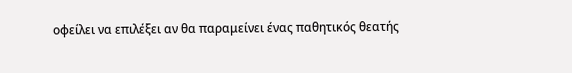οφείλει να επιλέξει αν θα παραμείνει ένας παθητικός θεατής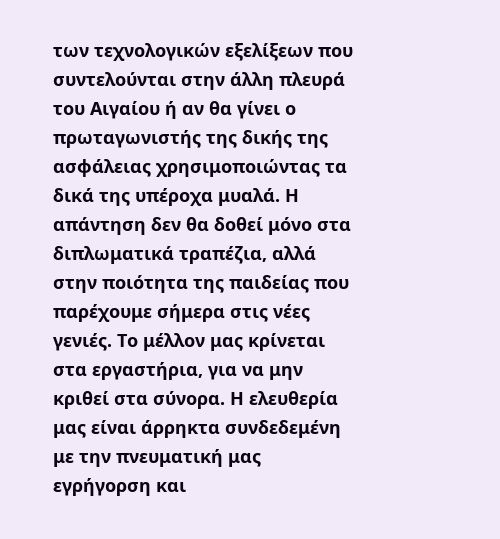των τεχνολογικών εξελίξεων που συντελούνται στην άλλη πλευρά του Αιγαίου ή αν θα γίνει ο πρωταγωνιστής της δικής της ασφάλειας χρησιμοποιώντας τα δικά της υπέροχα μυαλά. Η απάντηση δεν θα δοθεί μόνο στα διπλωματικά τραπέζια, αλλά στην ποιότητα της παιδείας που παρέχουμε σήμερα στις νέες γενιές. Το μέλλον μας κρίνεται στα εργαστήρια, για να μην κριθεί στα σύνορα. Η ελευθερία μας είναι άρρηκτα συνδεδεμένη με την πνευματική μας εγρήγορση και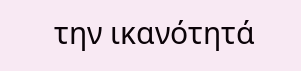την ικανότητά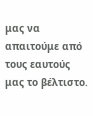μας να απαιτούμε από τους εαυτούς μας το βέλτιστο.